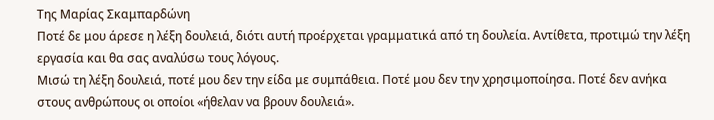Της Μαρίας Σκαμπαρδώνη
Ποτέ δε μου άρεσε η λέξη δουλειά, διότι αυτή προέρχεται γραμματικά από τη δουλεία. Αντίθετα, προτιμώ την λέξη εργασία και θα σας αναλύσω τους λόγους.
Μισώ τη λέξη δουλειά, ποτέ μου δεν την είδα με συμπάθεια. Ποτέ μου δεν την χρησιμοποίησα. Ποτέ δεν ανήκα στους ανθρώπους οι οποίοι «ήθελαν να βρουν δουλειά».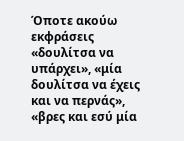Όποτε ακούω εκφράσεις «δουλίτσα να υπάρχει», «μία δουλίτσα να έχεις και να περνάς», «βρες και εσύ μία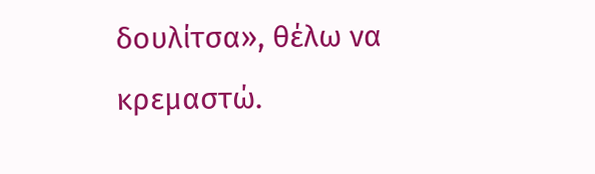δουλίτσα», θέλω να κρεμαστώ.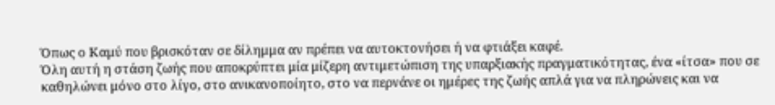Όπως ο Καμύ που βρισκόταν σε δίλημμα αν πρέπει να αυτοκτονήσει ή να φτιάξει καφέ.
Όλη αυτή η στάση ζωής που αποκρύπτει μία μίζερη αντιμετώπιση της υπαρξιακής πραγματικότητας, ένα «ίτσα» που σε καθηλώνει μόνο στο λίγο, στο ανικανοποίητο, στο να περνάνε οι ημέρες της ζωής απλά για να πληρώνεις και να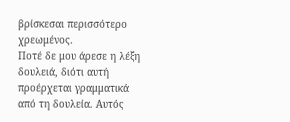βρίσκεσαι περισσότερο χρεωμένος.
Ποτέ δε μου άρεσε η λέξη δουλειά, διότι αυτή προέρχεται γραμματικά από τη δουλεία. Αυτός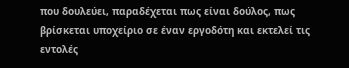που δουλεύει, παραδέχεται πως είναι δούλος, πως βρίσκεται υποχείριο σε έναν εργοδότη και εκτελεί τις εντολές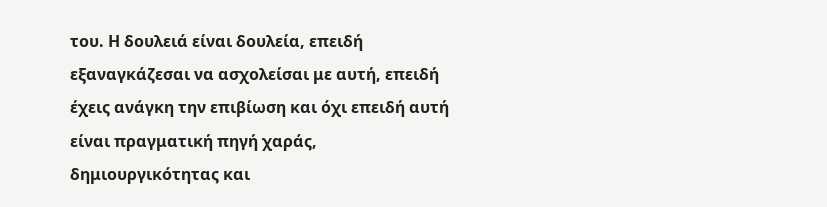του. Η δουλειά είναι δουλεία, επειδή εξαναγκάζεσαι να ασχολείσαι με αυτή, επειδή έχεις ανάγκη την επιβίωση και όχι επειδή αυτή είναι πραγματική πηγή χαράς, δημιουργικότητας και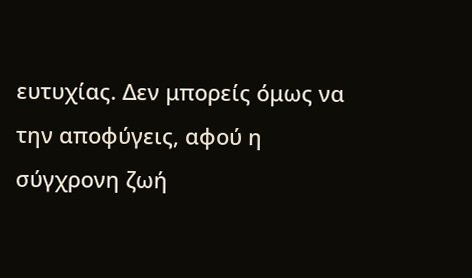ευτυχίας. Δεν μπορείς όμως να την αποφύγεις, αφού η σύγχρονη ζωή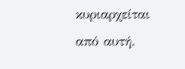κυριαρχείται από αυτή.